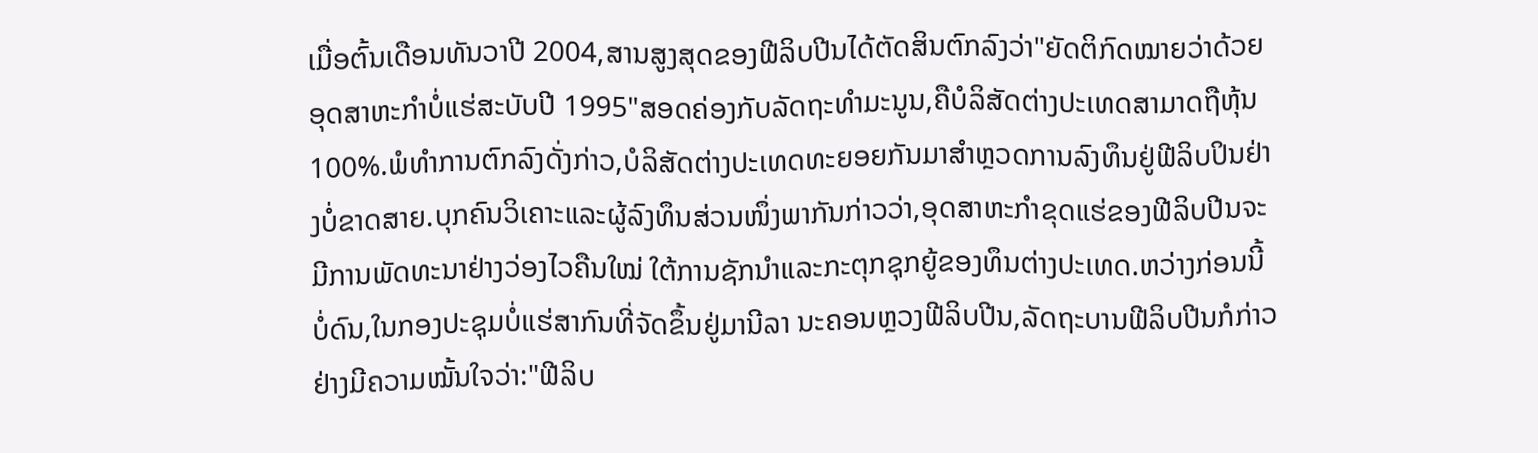ເມື່ອຕົ້ນເດືອນທັນວາປີ 2004,ສານສູງສຸດຂອງຟີລິບປີນໄດ້ຕັດສິນຕົກລົງວ່າ"ຍັດຕິກົດໝາຍວ່າດ້ວຍອຸດສາຫະກຳບໍ່ແຮ່ສະບັບປີ 1995"ສອດຄ່ອງກັບລັດຖະທຳມະນູນ,ຄືບໍລິສັດຕ່າງປະເທດສາມາດຖືຫຸ້ນ 100%.ພໍທຳການຕົກລົງດັ່ງກ່າວ,ບໍລິສັດຕ່າງປະເທດທະຍອຍກັນມາສຳຫຼວດການລົງທຶນຢູ່ຟີລິບປິນຢ່າງບໍ່ຂາດສາຍ.ບຸກຄົນວິເຄາະແລະຜູ້ລົງທຶນສ່ວນໜຶ່ງພາກັນກ່າວວ່າ,ອຸດສາຫະກຳຂຸດແຮ່ຂອງຟີລິບປີນຈະມີການພັດທະນາຢ່າງວ່ອງໄວຄືນໃໝ່ ໃຕ້ການຊັກນຳແລະກະຕຸກຊຸກຍູ້ຂອງທຶນຕ່າງປະເທດ.ຫວ່າງກ່ອນນີ້ບໍ່ດົນ,ໃນກອງປະຊຸມບໍ່ແຮ່ສາກົນທີ່ຈັດຂຶ້ນຢູ່ມານີລາ ນະຄອນຫຼວງຟີລິບປີນ,ລັດຖະບານຟີລິບປີນກໍກ່າວຢ່າງມີຄວາມໝັ້ນໃຈວ່າ:"ຟີລິບ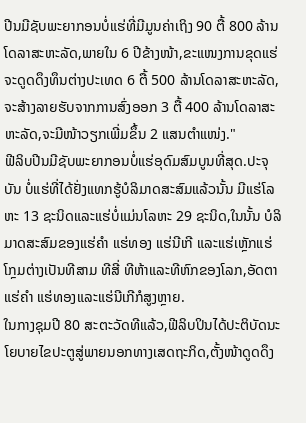ປີນມີຊັບພະຍາກອນບໍ່ແຮ່ທີ່ມີມູນຄ່າເຖິງ 90 ຕື້ 800 ລ້ານໂດລາສະຫະລັດ,ພາຍໃນ 6 ປີຂ້າງໜ້າ,ຂະແໜງການຂຸດແຮ່ຈະດູດດຶງທຶນຕ່າງປະເທດ 6 ຕື້ 500 ລ້ານໂດລາສະຫະລັດ,ຈະສ້າງລາຍຮັບຈາກການສົ່ງອອກ 3 ຕື້ 400 ລ້ານໂດລາສະຫະລັດ,ຈະມີໜ້າວຽກເພີ່ມຂຶ້ນ 2 ແສນຕຳແໜ່ງ."
ຟີລິບປີນມີຊັບພະຍາກອນບໍ່ແຮ່ອຸດົມສົມບູນທີ່ສຸດ.ປະຈຸບັນ ບໍ່ແຮ່ທີ່ໄດ້ຢັ່ງແທກຮູ້ບໍລິມາດສະສົມແລ້ວນັ້ນ ມີແຮ່ໂລຫະ 13 ຊະນິດແລະແຮ່ບໍ່ແມ່ນໂລຫະ 29 ຊະນິດ,ໃນນັ້ນ ບໍລິມາດສະສົມຂອງແຮ່ຄຳ ແຮ່ທອງ ແຮ່ນີເກີ ແລະແຮ່ເຫຼັກແຮ່ໂກຼມຕ່າງເປັນທີສາມ ທີສີ່ ທີຫ້າແລະທີຫົກຂອງໂລກ,ອັດຕາແຮ່ຄຳ ແຮ່ທອງແລະແຮ່ນີເກີກໍສູງຫຼາຍ.
ໃນກາງຊຸມປີ 80 ສະຕະວັດທີແລ້ວ,ຟີລິບປິນໄດ້ປະຕິບັດນະໂຍບາຍໄຂປະຕູສູ່ພາຍນອກທາງເສດຖະກິດ,ຕັ້ງໜ້າດູດດຶງ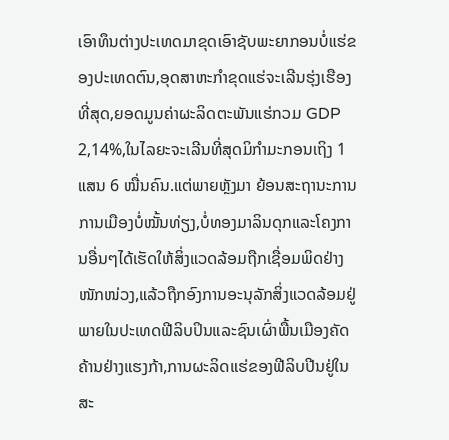ເອົາທຶນຕ່າງປະເທດມາຂຸດເອົາຊັບພະຍາກອນບໍ່ແຮ່ຂອງປະເທດຕົນ,ອຸດສາຫະກຳຂຸດແຮ່ຈະເລີນຮຸ່ງເຮືອງທີ່ສຸດ,ຍອດມູນຄ່າຜະລິດຕະພັນແຮ່ກວມ GDP 2,14%,ໃນໄລຍະຈະເລີນທີ່ສຸດມິກຳມະກອນເຖິງ 1 ແສນ 6 ໝື່ນຄົນ.ແຕ່ພາຍຫຼັງມາ ຍ້ອນສະຖານະການການເມືອງບໍ່ໝັ້ນທ່ຽງ,ບໍ່ທອງມາລິນດຸກແລະໂຄງການອື່ນໆໄດ້ເຮັດໃຫ້ສິ່ງແວດລ້ອມຖືກເຊື່ອມພິດຢ່າງໜັກໜ່ວງ,ແລ້ວຖືກອົງການອະນຸລັກສິ່ງແວດລ້ອມຢູ່ພາຍໃນປະເທດຟີລິບປິນແລະຊົນເຜົ່າພື້ນເມືອງຄັດຄ້ານຢ່າງແຮງກ້າ,ການຜະລິດແຮ່ຂອງຟີລິບປີນຢູ່ໃນສະ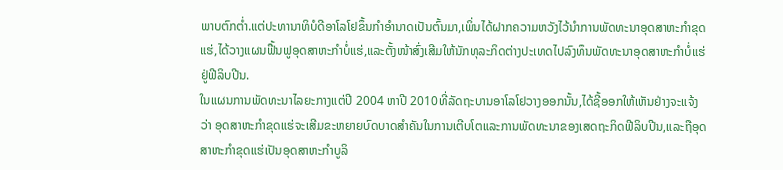ພາບຕົກຕ່ຳ.ແຕ່ປະທານາທິບໍດີອາໂລໂຢຂຶ້ນກຳອຳນາດເປັນຕົ້ນມາ,ເພິ່ນໄດ້ຝາກຄວາມຫວັງໄວ້ນຳການພັດທະນາອຸດສາຫະກຳຂຸດແຮ່,ໄດ້ວາງແຜນຟື້ນຟູອຸດສາຫະກຳບໍ່ແຮ່,ແລະຕັ້ງໜ້າສົ່ງເສີມໃຫ້ນັກທຸລະກິດຕ່າງປະເທດໄປລົງທຶນພັດທະນາອຸດສາຫະກຳບໍ່ແຮ່ຢູ່ຟີລິບປີນ.
ໃນແຜນການພັດທະນາໄລຍະກາງແຕ່ປີ 2004 ຫາປີ 2010ທີ່ລັດຖະບານອາໂລໂຢວາງອອກນັ້ນ,ໄດ້ຊີ້ອອກໃຫ້ເຫັນຢ່າງຈະແຈ້ງວ່າ ອຸດສາຫະກຳຂຸດແຮ່ຈະເສີມຂະຫຍາຍບົດບາດສຳຄັນໃນການເຕີບໂຕແລະການພັດທະນາຂອງເສດຖະກິດຟີລິບປີນ,ແລະຖືອຸດສາຫະກຳຂຸດແຮ່ເປັນອຸດສາຫະກຳບູລິ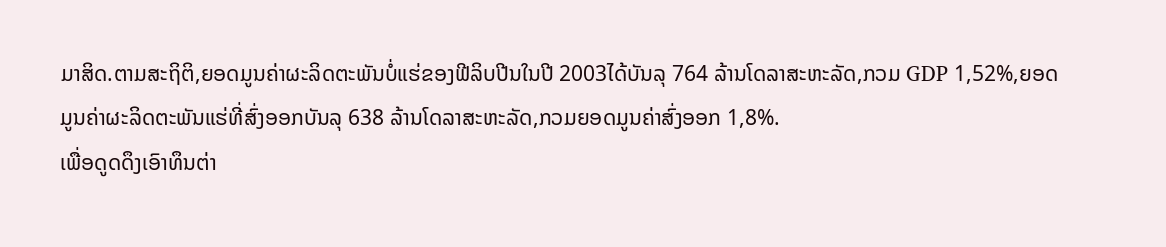ມາສິດ.ຕາມສະຖິຕິ,ຍອດມູນຄ່າຜະລິດຕະພັນບໍ່ແຮ່ຂອງຟີລິບປີນໃນປີ 2003ໄດ້ບັນລຸ 764 ລ້ານໂດລາສະຫະລັດ,ກວມ GDP 1,52%,ຍອດມູນຄ່າຜະລິດຕະພັນແຮ່ທີ່ສົ່ງອອກບັນລຸ 638 ລ້ານໂດລາສະຫະລັດ,ກວມຍອດມູນຄ່າສົ່ງອອກ 1,8%.
ເພື່ອດູດດຶງເອົາທຶນຕ່າ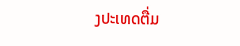ງປະເທດຕື່ມ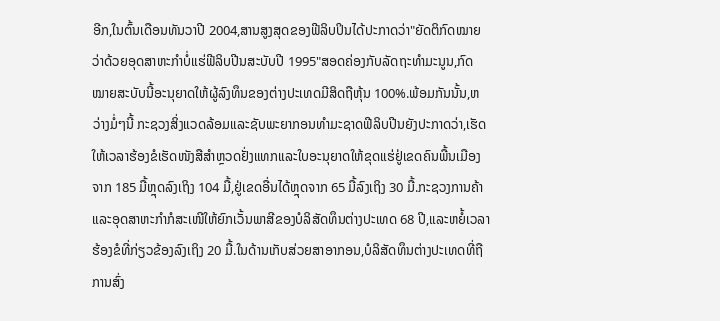ອີກ,ໃນຕົ້ນເດືອນທັນວາປີ 2004,ສານສູງສຸດຂອງຟີລິບປິນໄດ້ປະກາດວ່າ"ຍັດຕິກົດໝາຍວ່າດ້ວຍອຸດສາຫະກຳບໍ່ແຮ່ຟີລິບປີນສະບັບປີ 1995"ສອດຄ່ອງກັບລັດຖະທຳມະນູນ,ກົດໝາຍສະບັບນີ້ອະນຸຍາດໃຫ້ຜູ້ລົງທຶນຂອງຕ່າງປະເທດມີສິດຖືຫຸ້ນ 100%.ພ້ອມກັນນັ້ນ,ຫວ່າງມໍ່ໆນີ້ ກະຊວງສິ່ງແວດລ້ອມແລະຊັບພະຍາກອນທຳມະຊາດຟີລິບປີນຍັງປະກາດວ່າ,ເຮັດໃຫ້ເວລາຮ້ອງຂໍເຮັດໜັງສືສຳຫຼວດຢັ່ງແທກແລະໃບອະນຸຍາດໃຫ້ຂຸດແຮ່ຢູ່ເຂດຄົນພື້ນເມືອງຈາກ 185 ມື້ຫຼຸດລົງເຖິງ 104 ມື້,ຢູ່ເຂດອື່ນໄດ້ຫຼຸດຈາກ 65 ມື້ລົງເຖິງ 30 ມື້.ກະຊວງການຄ້າແລະອຸດສາຫະກຳກໍສະເໜີໃຫ້ຍົກເວັ້ນພາສີຂອງບໍລິສັດທຶນຕ່າງປະເທດ 68 ປີ,ແລະຫຍໍ້ເວລາຮ້ອງຂໍທີ່ກ່ຽວຂ້ອງລົງເຖິງ 20 ມື້.ໃນດ້ານເກັບສ່ວຍສາອາກອນ,ບໍລິສັດທຶນຕ່າງປະເທດທີ່ຖືການສົ່ງ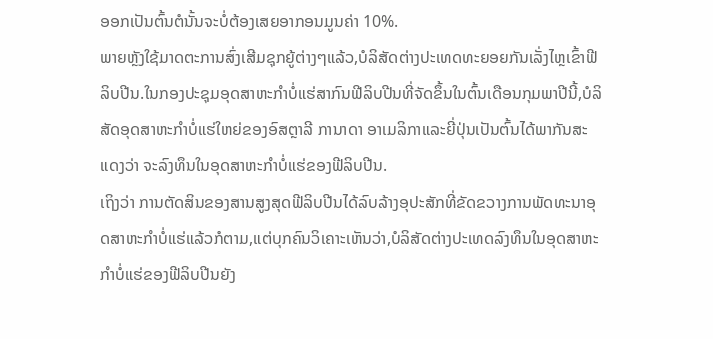ອອກເປັນຕົ້ນຕໍນັ້ນຈະບໍ່ຕ້ອງເສຍອາກອນມູນຄ່າ 10%.
ພາຍຫຼັງໃຊ້ມາດຕະການສົ່ງເສີມຊຸກຍູ້ຕ່າງໆແລ້ວ,ບໍລິສັດຕ່າງປະເທດທະຍອຍກັນເລັ່ງໄຫຼເຂົ້າຟີລິບປີນ.ໃນກອງປະຊຸມອຸດສາຫະກຳບໍ່ແຮ່ສາກົນຟີລິບປີນທີ່ຈັດຂຶ້ນໃນຕົ້ນເດືອນກຸມພາປີນີ້,ບໍລິສັດອຸດສາຫະກຳບໍ່ແຮ່ໃຫຍ່ຂອງອົສຕຼາລີ ການາດາ ອາເມລິກາແລະຍີ່ປຸ່ນເປັນຕົ້ນໄດ້ພາກັນສະແດງວ່າ ຈະລົງທຶນໃນອຸດສາຫະກຳບໍ່ແຮ່ຂອງຟີລິບປີນ.
ເຖິງວ່າ ການຕັດສິນຂອງສານສູງສຸດຟີລິບປີນໄດ້ລົບລ້າງອຸປະສັກທີ່ຂັດຂວາງການພັດທະນາອຸດສາຫະກຳບໍ່ແຮ່ແລ້ວກໍຕາມ,ແຕ່ບຸກຄົນວິເຄາະເຫັນວ່າ,ບໍລິສັດຕ່າງປະເທດລົງທຶນໃນອຸດສາຫະກຳບໍ່ແຮ່ຂອງຟີລິບປີນຍັງ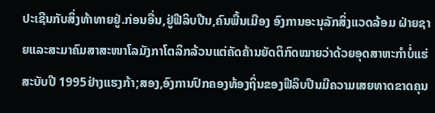ປະເຊີນກັບສິ່ງທ້າທາຍຢູ່.ກ່ອນອື່ນ,ຢູ່ຟີລິບປີນ,ຄົນພື້ນເມືອງ ອົງການອະນຸລັກສິ່ງແວດລ້ອມ ຝ່າຍຊາຍແລະສະມາຄົມສາສະໜາໂລມັງກາໂຕລິກລ້ວນແຕ່ຄັດຄ້ານຍັດຕິກົດໝາຍວ່າດ້ວຍອຸດສາຫະກຳບໍ່ແຮ່ສະບັບປີ 1995ຢ່າງແຮງກ້າ;ສອງ,ອົງການປົກຄອງທ້ອງຖິ່ນຂອງຟີລິບປີນມີຄວາມເສຍທາດຂາດຄຸນ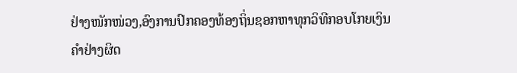ຢ່າງໜັກໜ່ວງ,ອົງການປົກຄອງທ້ອງຖິ່ນຊອກຫາທຸກວິທີກອບໂກຍເງິນຄຳຢ່າງຜິດ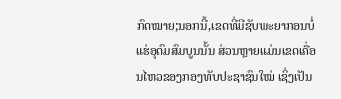ກົດໝາຍ;ນອກນີ້,ເຂດທີ່ມີຊັບພະຍາກອນບໍ່ແຮ່ອຸດົມສົມບູນນັ້ນ ສ່ວນຫຼາຍແມ່ນເຂດເຄື່ອນໄຫວຂອງກອງທັບປະຊາຊົນໃໝ່ ເຊິ່ງເປັນ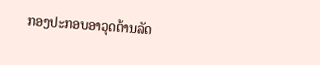ກອງປະກອບອາວຸດຕ້ານລັດ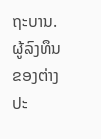ຖະບານ.ຜູ້ລົງທຶນຂອງຕ່າງປະ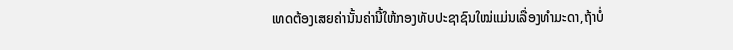ເທດຕ້ອງເສຍຄ່ານັ້ນຄ່ານີ້ໃຫ້ກອງທັບປະຊາຊົນໃໝ່ແມ່ນເລື່ອງທຳມະດາ,ຖ້າບໍ່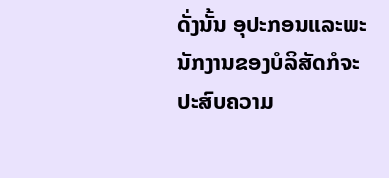ດັ່ງນັ້ນ ອຸປະກອນແລະພະນັກງານຂອງບໍລິສັດກໍຈະປະສົບຄວາມ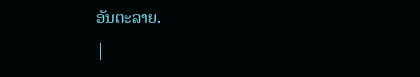ອັນຕະລາຍ.
|